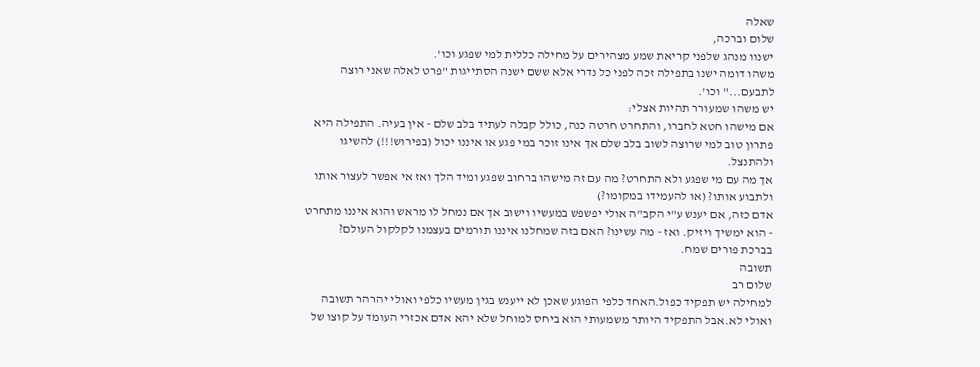שאלה
שלום וברכה,
ישנוו מנהג שלפני קריאת שמע מצהירים על מחילה כללית למי שפגע וכו'.
משהו דומה ישנו בתפילה זכה לפני כל נדרי אלא ששם ישנה הסתייגות "פרט לאלה שאני רוצה לתבעם..." וכו'.
יש משהו שמעורר תהיות אצלי:
אם מישהו חטא לחברו, והתחרט חרטה כנה, כולל קבלה לעתיד בלב שלם - אין בעיה. התפילה היא פתרון טוב למי שרוצה לשוב בלב שלם אך אינו זוכר במי פגע או איננו יכול (בפירוש!!!) להשיגו ולהתנצל.
אך מה עם מי שפגע ולא התחרט? מה עם זה מישהו ברחוב שפגע ומיד הלך ואז אי אפשר לעצור אותו ולתבוע אותו? (או להעמידו במקומו?)
אדם כזה, אם יענש ע"י הקב"ה אולי יפשפש במעשיו וישוב אך אם נמחל לו מראש והוא איננו מתחרט - הוא ימשיך ויזיק. ואז - מה עשינו? האם בזה שמחלנו איננו תורמים בעצמנו לקלקול העולם?
בברכת פורים שמח.
תשובה
שלום רב
למחילה יש תפקיד כפול.האחד כלפי הפוגע שאכן לא ייענש בגין מעשיו כלפי ואולי יהרהר תשובה ואולי לא.אבל התפקיד היותר משמעותי הוא ביחס למוחל שלא יהא אדם אכזרי העומד על קוצו של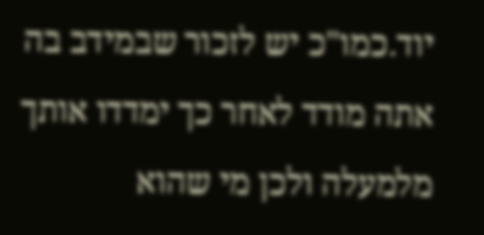יוד.כמו"כ יש לזכור שבמידב בה אתה מודד לאחר כך ימדדו אותך מלמעלה ולכן מי שהוא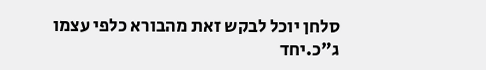סלחן יוכל לבקש זאת מהבורא כלפי עצמו ג"כ.יחד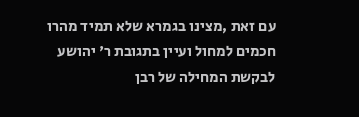עם זאת ,מצינו בגמרא שלא תמיד מהרו חכמים למחול ועיין בתגובת ר' יהושע לבקשת המחילה של רבן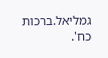גמליאל.ברכות כח'.